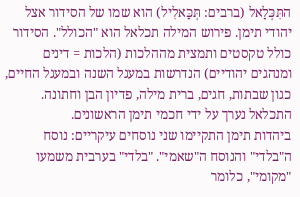התִּכְּלַאל (ברבים: תְּכַּאלִיל) הוא שמו של הסידור אצל יהודי תימן. פירוש המילה תכלאל הוא "הכולל". הסידור כולל טקסטים ותמצית מההלכות (הלכות = דינים ומנהגים יהודיים) הנדרשות במעגל השנה ובמעגל החיים, כגון שבתות, חגים, ברית מילה, פדיון הבן וחתונה. התכלאל נערך על ידי חכמי תימן הראשונים.
ביהדות תימן התקיימו שני נוסחים עיקריים: נוסח ה"בלדי" והנוסח ה"שאמי". "בלדי" בערבית משמעו "מקומי", כלומר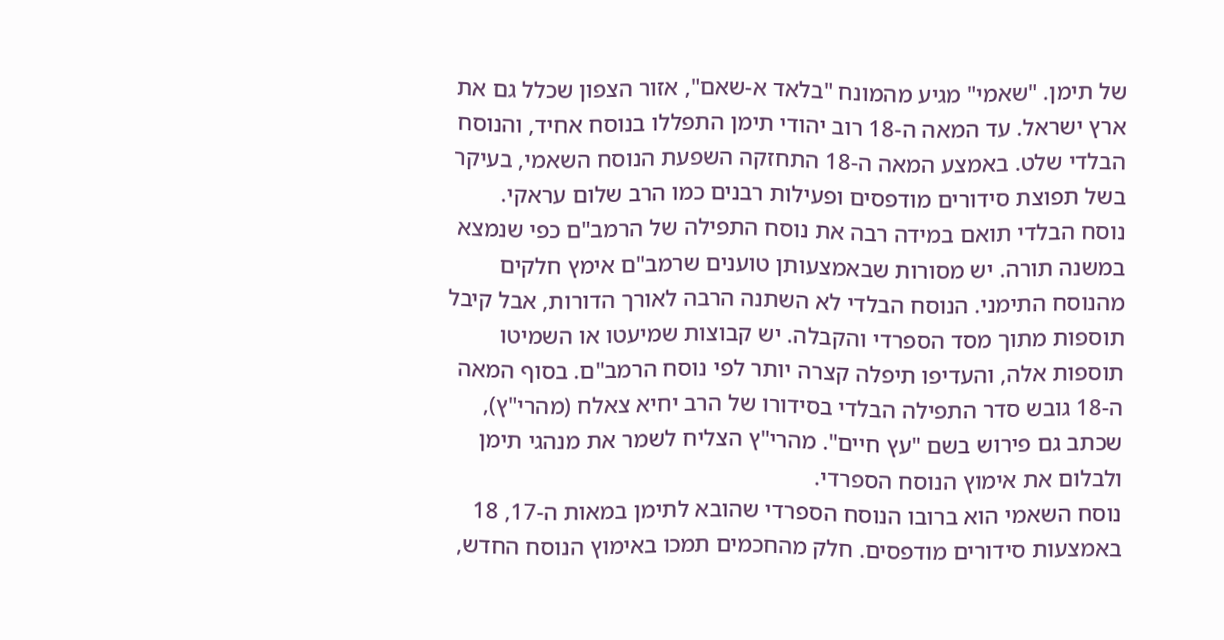של תימן. "שאמי" מגיע מהמונח "בלאד א-שאם", אזור הצפון שכלל גם את ארץ ישראל. עד המאה ה-18 רוב יהודי תימן התפללו בנוסח אחיד, והנוסח הבלדי שלט. באמצע המאה ה-18 התחזקה השפעת הנוסח השאמי, בעיקר בשל תפוצת סידורים מודפסים ופעילות רבנים כמו הרב שלום עראקי.
נוסח הבלדי תואם במידה רבה את נוסח התפילה של הרמב"ם כפי שנמצא במשנה תורה. יש מסורות שבאמצעותן טוענים שרמב"ם אימץ חלקים מהנוסח התימני. הנוסח הבלדי לא השתנה הרבה לאורך הדורות, אבל קיבל תוספות מתוך מסד הספרדי והקבלה. יש קבוצות שמיעטו או השמיטו תוספות אלה, והעדיפו תיפלה קצרה יותר לפי נוסח הרמב"ם. בסוף המאה ה-18 גובש סדר התפילה הבלדי בסידורו של הרב יחיא צאלח (מהרי"ץ), שכתב גם פירוש בשם "עץ חיים". מהרי"ץ הצליח לשמר את מנהגי תימן ולבלום את אימוץ הנוסח הספרדי.
נוסח השאמי הוא ברובו הנוסח הספרדי שהובא לתימן במאות ה-17, 18 באמצעות סידורים מודפסים. חלק מהחכמים תמכו באימוץ הנוסח החדש,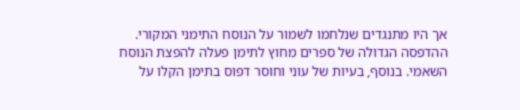אך היו מתנגדים שנלחמו לשמור על הנוסח התימני המקורי. ההדפסה הגדולה של ספרים מחוץ לתימן פעלה להפצת הנוסח השאמי. בנוסף, בעיות של עוני וחוסר דפוס בתימן הקלו על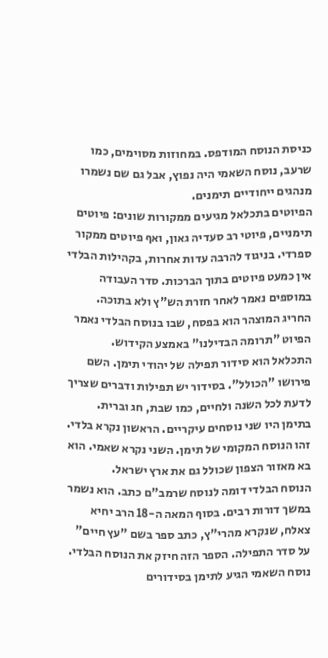כניסת הנוסח המודפס. במחוזות מסוימים, כמו שרעב, נוסח השאמי היה נפוץ, אבל גם שם נשמרו מנהגים ייחודיים תימנים.
הפיוטים בתכלאל מגיעים ממקורות שונים: פיוטים תימניים, פיוטי רב סעדיה גאון, ואף פיוטים ממקור ספרדי. בניגוד להרבה עדות אחרות, בקהילות הבלדי אין כמעט פיוטים בתוך הברכות. סדר העבודה במוספים נאמר לאחר חזרת הש"ץ ולא בתוכה. החריג המוצהר הוא בפסח, שבו בנוסח הבלדי נאמר הפיוט "תרומה הבדילנו" באמצע הקידוש.
התכלאל הוא סידור תפילה של יהודי תימן. השם פירושו "הכולל". בסידור יש תפילות ודברים שצריך לדעת לכל השנה ולחיים, כמו שבת, חג וברית.
בתימן היו שני נוסחים עיקריים. הראשון נקרא בלדי. זהו הנוסח המקומי של תימן. השני נקרא שאמי. הוא בא מאזור הצפון שכולל גם את ארץ ישראל.
הנוסח הבלדי דומה לנוסח שרמב"ם כתב. הוא נשמר במשך דורות רבים. בסוף המאה ה-18 הרב יחיא צאלח, שנקרא מהרי"ץ, כתב ספר בשם "עץ חיים" על סדר התפילה. הספר הזה חיזק את הנוסח הבלדי.
נוסח השאמי הגיע לתימן בסידורים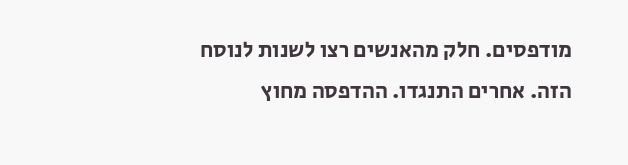מודפסים. חלק מהאנשים רצו לשנות לנוסח הזה. אחרים התנגדו. ההדפסה מחוץ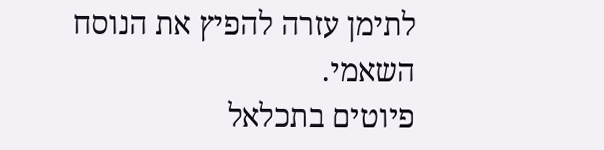לתימן עזרה להפיץ את הנוסח השאמי.
פיוטים בתכלאל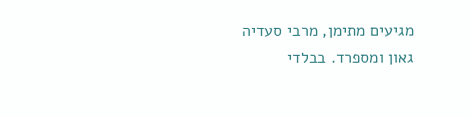מגיעים מתימן, מרבי סעדיה גאון ומספרד. בבלדי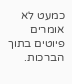כמעט לא אומרים פיוטים בתוך הברכות.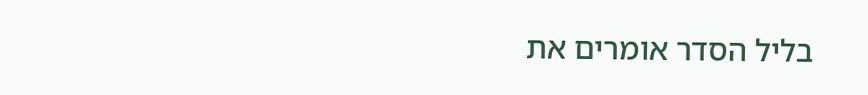בליל הסדר אומרים את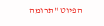הפיוט "תרומה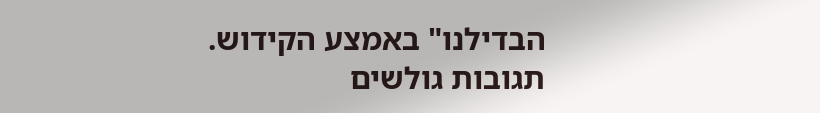הבדילנו" באמצע הקידוש.
תגובות גולשים